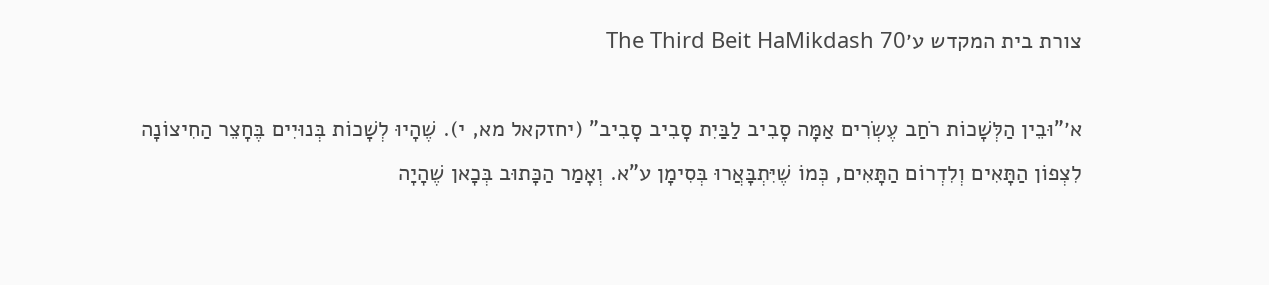צורת בית המקדש ע׳The Third Beit HaMikdash 70

א׳"וּבֵין הַלְּשָׁכוֹת רֹחַב עֶשְׂרִים אַמָּה סָבִיב לַבַּיִת סָבִיב סָבִיב" (יחזקאל מא, י). שֶׁהָיוּ לְשָׁכוֹת בְּנוּיִים בֶּחָצֵר הַחִיצוֹנָה לִצְפוֹן הַתָּאִים וְלִדְרוֹם הַתָּאִים, כְּמוֹ שֶׁיִּתְבָּאֲרוּ בְּסִימָן ע"א. וְאָמַר הַכָּתוּב בְּכָאן שֶׁהָיָה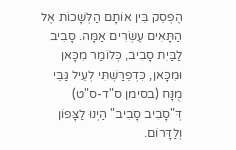הֶפְסֵק בֵּין אוֹתָם הַלְּשָׁכוֹת אֶל הַתָּאִים עֶשְׂרִים אַמָּה. סָבִיב לַבַּיִת סָבִיב, כְּלוֹמַר מִכָּאן וּמִכָּאן, כִּדְפֵרַשְׁתִּי לְעֵיל גַּבֵּי מֻנָּח (בסימן ס"ד-ס"ט) דְּ"סָבִיב סָבִיב" הַיְנוּ לַצָּפוֹן וְלַדָּרוֹם.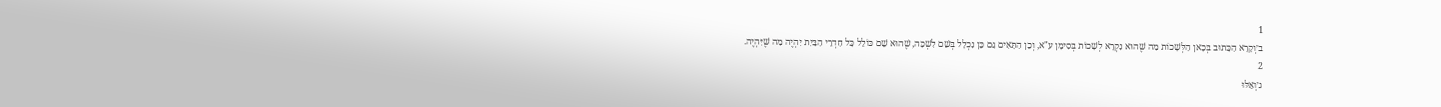1
ב׳וְקָרָא הַכָּתוּב בְּכָאן הַלְּשָׁכוֹת מַה שֶּׁהוּא נִקְרָא לְשָׁכוֹת בְּסִימָן ע"א, וְכֵן הַתָּאִים גַּם כֵּן נִכְלָל בְּשֵׁם לִשְׁכָּה, שֶׁהוּא שֵׁם כּוֹלֵל כָּל חַדְרֵי הַבַּיִת יִהְיֶה מַה שֶּׁיִּהְיֶה.
2
ג׳וְאֵלּוּ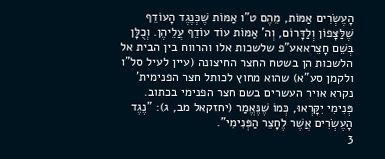הָעֶשְׂרִים אַמּוֹת, מֵהֶם ט"ו אַמּוֹת שֶׁכְּנֶגֶד הָעוֹדֵף שֶׁלַּצָּפוֹן וְלַדָּרוֹם, וְה' אַמּוֹת עוֹד עוֹדֵף עֲלֵיהֶן. וְכֻלָּן בְּשֵׁם חָצֵראאע”פ שלשכות אלו והרווח בין הבית אל הלשכות הן בשטח החצר החיצונה (עיין לעיל סל”ו ולקמן סע”א) שהוא מחוץ לכותל חצר הפנימית’ נקרא אויר העשרים בשם חצר הפנימי בכתוב. פְּנִימִי יִקָּרְאוּ, כְּמוֹ שֶׁנֶּאֱמַר (יחזקאל מב, ג): "נֶגֶד הָעֶשְׂרִים אֲשֶׁר לֶחָצֵר הַפְּנִימִי".
3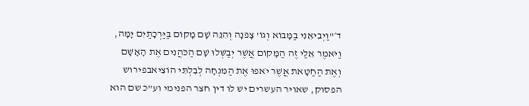ד׳"וַיְבִיאֵנִי בַמָּבוֹא וְגוֹ' צָפֹנָה וְהִנֵּה שָׁם מָקוֹם בַּיַּרְכָתַיִם יָמָּה, וַיֹּאמֶר אֵלַי זֶה הַמָּקוֹם אֲשֶׁר יְבַשְּׁלוּ שָׁם הַכֹּהֲנִים אֶת הָאָשָׁם וְאֶת הַחַטָּאת אֲשֶׁר יֹאפוּ אֶת הַמִּנְחָה לְבִלְתִּי הוֹצִיאבפירוש הפסוק, שאויר העשרים יש לו דין חצר הפנימי וע”כ שם הוא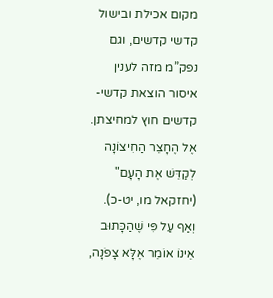מקום אכילת ובישול קדשי קדשים, וגם נפק”מ מזה לענין איסור הוצאת קדשי-קדשים חוץ למחיצתן. אֶל הֶחָצֵר הַחִיצוֹנָה לְקַדֵּשׁ אֶת הָעָם" (יחזקאל מו, יט-כ). וְאַף עַל פִּי שֶׁהַכָּתוּב אֵינוֹ אוֹמֵר אֶלָּא צָפֹנָה,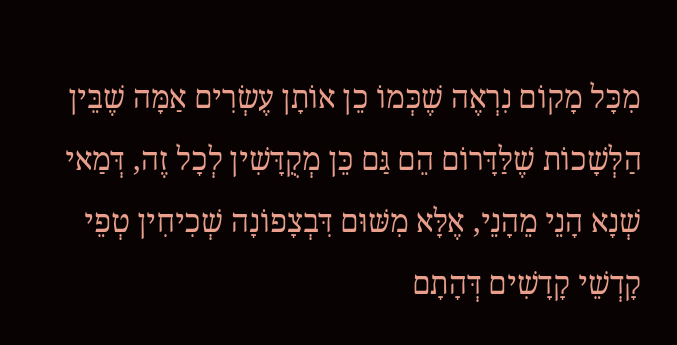מִכָּל מָקוֹם נִרְאֶה שֶׁכְּמוֹ כֵן אוֹתָן עֶשְׂרִים אַמָּה שֶׁבֵּין הַלְּשָׁכוֹת שֶׁלַּדָּרוֹם הֵם גַּם כֵּן מְקֻדָּשִׁין לְכָל זֶה, דְּמַאי שְׁנָא הָנֵי מֵהָנֵי, אֶלָּא מִשּׁוּם דִּבְצָפוֹנָה שְׁכִיחִין טְפֵי קָדְשֵׁי קָדָשִׁים דְּהָתָם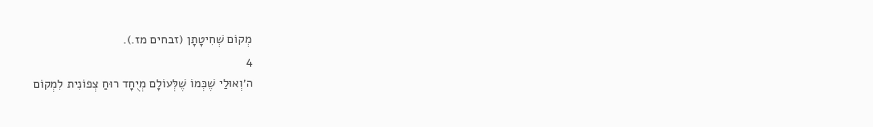מְקוֹם שְׁחִיטָתָן (זבחים מז.).
4
ה׳וְאוּלַי שֶׁכְּמוֹ שֶׁלְּעוֹלָם מְיֻחָד רוּחַ צְפוֹנִית לִמְקוֹם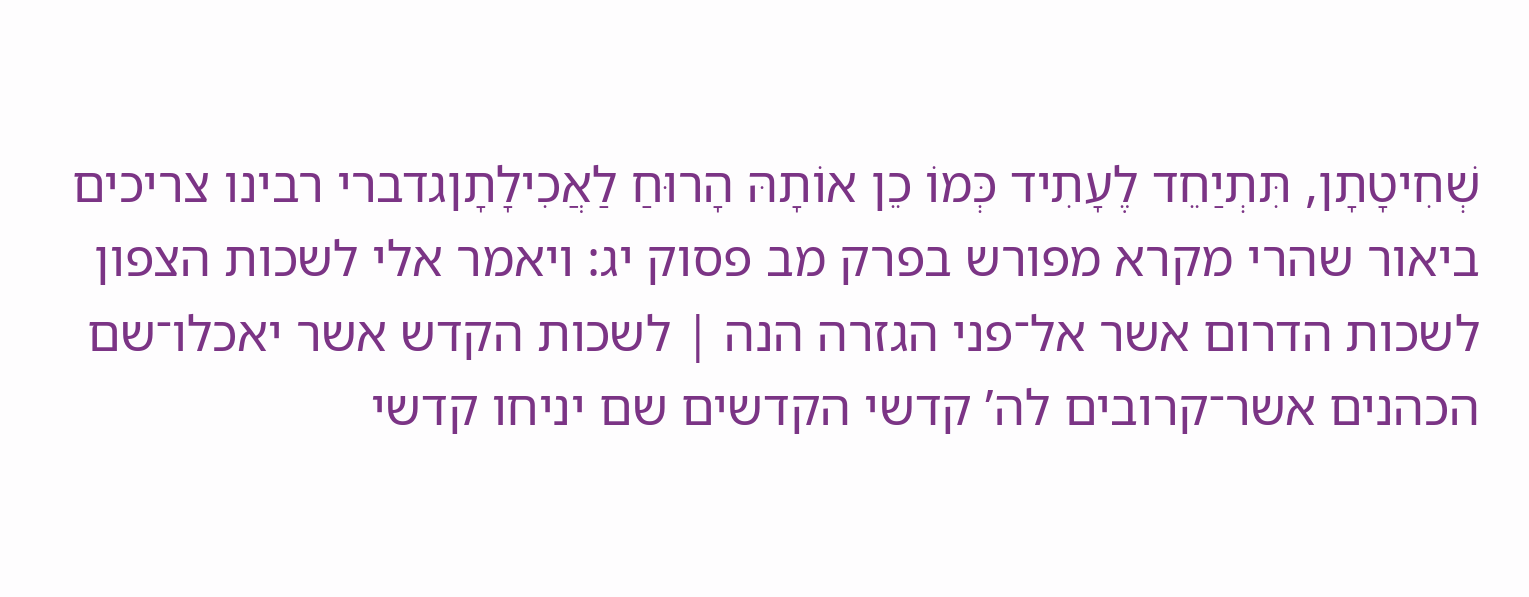שְׁחִיטָתָן, תִּתְיַחֵד לֶעָתִיד כְּמוֹ כֵן אוֹתָהּ הָרוּחַ לַאֲכִילָתָןגדברי רבינו צריכים ביאור שהרי מקרא מפורש בפרק מב פסוק יג: ויאמר אלי לשכות הצפון לשכות הדרום אשר אל־פני הגזרה הנה ׀ לשכות הקדש אשר יאכלו־שם הכהנים אשר־קרובים לה’ קדשי הקדשים שם יניחו קדשי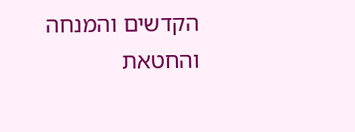הקדשים והמנחה והחטאת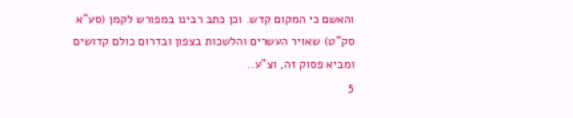והאשם כי המקום קדש. וכן כתב רבינו במפורש לקמן (סע”א סק”ט) שאויר העשרים והלשכות בצפון ובדרום כולם קדושים ומביא פסוק זה, וצ”ע..
5